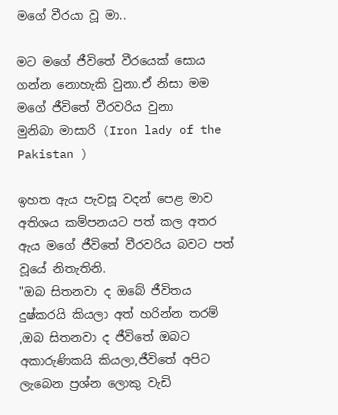මගේ වීරයා වූ මා..

මට මගේ ජීවිතේ වීරයෙක් සොය ගන්න නොහැකි වුනා.ඒ නිසා මම මගේ ජීවිතේ වීරවරිය වුනා
මුනිබා මාසාරි (Iron lady of the Pakistan )

ඉහත ඇය පැවසූ වදන් පෙළ මාව අතිශය කම්පනයට පත් කල අතර ඇය මගේ ජීවිතේ වීරවරිය බවට පත් වූයේ නිතැතිනි.
"ඔබ සිතනවා ද ඔබේ ජීවිතය දුෂ්කරයි කියලා අත් හරින්න තරම් ,ඔබ සිතනවා ද ජීවිතේ ඔබට අකාරුණිකයි කියලා,ජීවිතේ අපිට ලැබෙන ප්‍රශ්න ලොකු වැඩි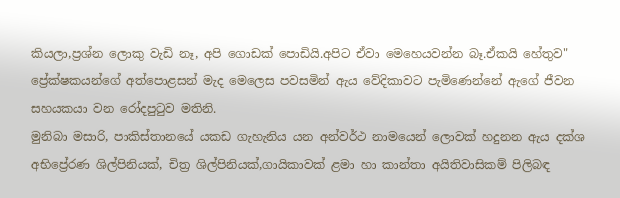කියලා,ප්‍රශ්න ලොකු වැඩි නෑ, අපි ගොඩක් පොඩියි.අපිට ඒවා මෙහෙයවන්න බෑ.ඒකයි හේතුව"
ප්‍රේක්ෂකයන්ගේ අත්පොළසන් මැද මෙලෙස පවසමින් ඇය වේදිකාවට පැමිණෙන්නේ ඇගේ ජීවන සහයකයා වන රෝදපුටුව මතිනි.
මුනිබා මසාරි, පාකිස්තානයේ යකඩ ගැහැනිය යන අන්වර්ථ නාමයෙන් ලොවක් හදුනන ඇය දක්ශ අභිප්‍රේරණ ශිල්පිනියක්, චිත්‍ර ශිල්පිනියක්,ගායිකාවක් ළමා හා කාන්තා අයිතිවාසිකම් පිලිබඳ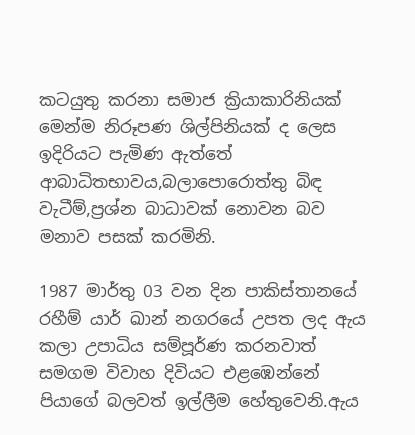කටයුතු කරනා සමාජ ක්‍රියාකාරිනියක් මෙන්ම නිරූපණ ශිල්පිනියක් ද ලෙස ඉදිරියට පැමිණ ඇත්තේ ආබාධිතභාවය,බලාපොරොත්තු බිඳ වැටීම්,ප්‍රශ්න බාධාවක් නොවන බව මනාව පසක් කරමිනි.

1987 මාර්තු 03 වන දින පාකිස්තානයේ රහීම් යාර් ඛාන් නගරයේ උපත ලද ඇය කලා උපාධිය සම්පූර්ණ කරනවාත් සමගම විවාහ දිවියට එළඹෙන්නේ පියාගේ බලවත් ඉල්ලීම හේතුවෙනි.ඇය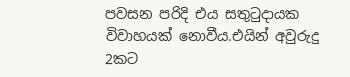පවසන පරිදි එය සතුටුදායක විවාහයක් නොවීය.එයින් අවුරුදු 2කට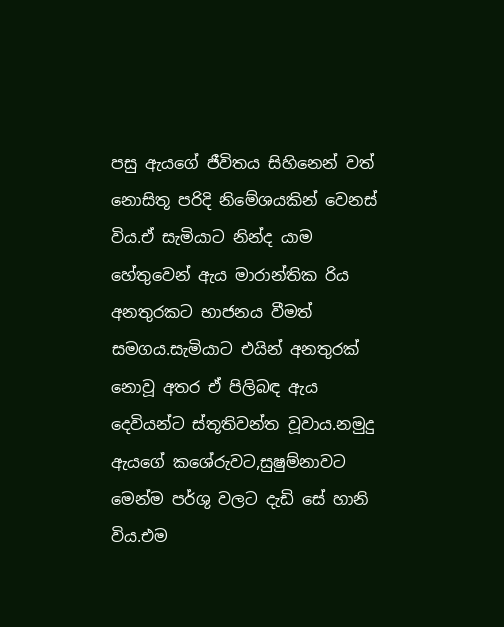පසු ඇයගේ ජීවිතය සිහිනෙන් වත් නොසිතූ පරිදි නිමේශයකින් වෙනස් විය.ඒ සැමියාට නින්ද යාම හේතුවෙන් ඇය මාරාන්තික රිය අනතුරකට භාජනය වීමත් සමගය.සැමියාට එයින් අනතුරක් නොවූ අතර ඒ පිලිබඳ ඇය දෙවියන්ට ස්තූතිවන්ත වූවාය.නමුදු ඇයගේ කශේරුවට,සුෂුම්නාවට මෙන්ම පර්ශු වලට දැඩි සේ හානි විය.එම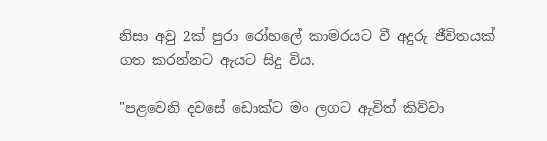නිසා අවු 2ක් පුරා රෝහලේ කාමරයට වී අදුරු ජීවිතයක් ගත කරන්නට ඇයට සිදු විය.

"පළවෙනි දවසේ ඩොක්ට මං ලගට ඇවිත් කිව්වා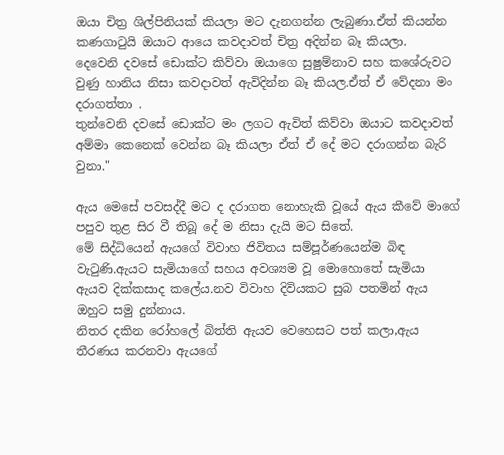ඔයා චිත්‍ර ශිල්පිනියක් කියලා මට දැනගන්න ලැබුණා.ඒත් කියන්න කණගාටුයි ඔයාට ආයෙ කවදාවත් චිත්‍ර අදින්න බෑ කියලා.
දෙවෙනි දවසේ ඩොක්ට කිව්වා ඔයාගෙ සුෂුම්නාව සහ කශේරුවට වුණු හානිය නිසා කවදාවත් ඇවිදින්න බෑ කියල.ඒත් ඒ වේදනා මං දරාගත්තා .
තුන්වෙනි දවසේ ඩොක්ට මං ලගට ඇවිත් කිව්වා ඔයාට කවදාවත් අම්මා කෙනෙක් වෙන්න බෑ කියලා ඒත් ඒ දේ මට දරාගන්න බැරි වුනා."

ඇය මෙසේ පවසද්දී මට ද දරාගත නොහැකි වූයේ ඇය කීවේ මාගේ පපුව තුළ සිර වී තිබූ දේ ම නිසා දැයි මට සිතේ.
මේ සිද්ධියෙන් ඇයගේ විවාහ ජිවිතය සම්පූර්ණයෙන්ම බිඳ වැටුණි.ඇයට සැමියාගේ සහය අවශ්‍යම වූ මොහොතේ සැමියා ඇයව දික්කසාද කලේය.නව විවාහ දිවියකට සුබ පතමින් ඇය ඔහුට සමු දුන්නාය.
නිතර දකින රෝහලේ බිත්ති ඇයව වෙහෙසට පත් කලා,ඇය තීරණය කරනවා ඇයගේ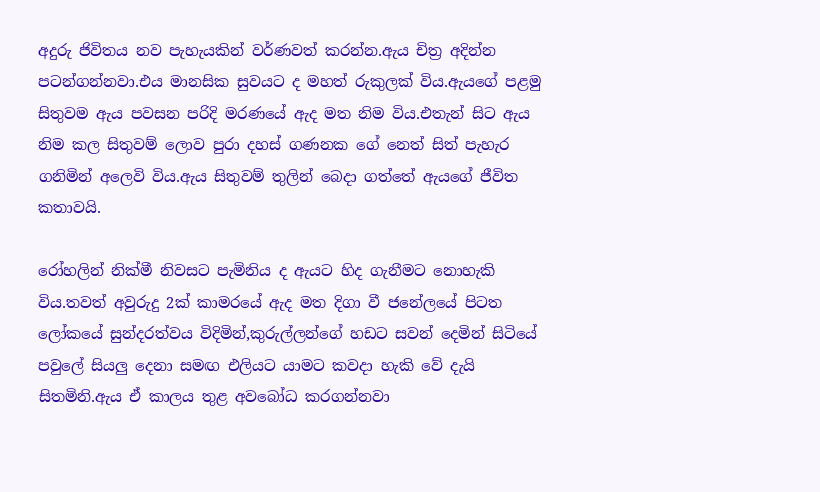අදුරු ජිවිතය නව පැහැයකින් වර්ණවත් කරන්න.ඇය චිත්‍ර අදින්න පටන්ගන්නවා.එය මානසික සුවයට ද මහත් රුකුලක් විය.ඇයගේ පළමු සිතුවම ඇය පවසන පරිදි මරණයේ ඇද මත නිම විය.එතැන් සිට ඇය නිම කල සිතුවම් ලොව පුරා දහස් ගණනක ගේ නෙත් සිත් පැහැර ගනිමින් අලෙවි විය.ඇය සිතුවම් තුලින් බෙදා ගත්තේ ඇයගේ ජීවිත කතාවයි.

රෝහලින් නික්මී නිවසට පැමිනිය ද ඇයට හිද ගැනීමට නොහැකි විය.තවත් අවුරුදු 2ක් කාමරයේ ඇද මත දිගා වී ජනේලයේ පිටත ලෝකයේ සුන්දරත්වය විදිමින්,කුරුල්ලන්ගේ හඩට සවන් දෙමින් සිටියේ පවුලේ සියලු දෙනා සමඟ එලියට යාමට කවදා හැකි වේ දැයි සිතමිනි.ඇය ඒ කාලය තුළ අවබෝධ කරගන්නවා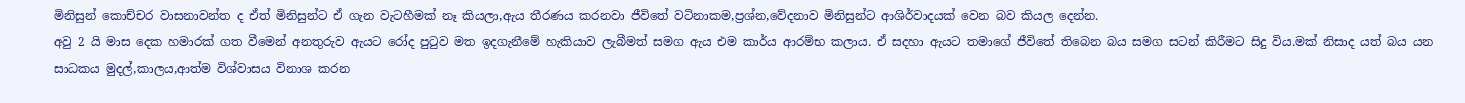මිනිසුන් කොච්චර වාසනාවන්ත ද ඒත් මිනිසුන්ට ඒ ගැන වැටහීමක් නෑ කියලා,ඇය තීරණය කරනවා ජීවිතේ වටිනාකම,ප්‍රශ්න,වේදනාව මිනිසුන්ට ආශිර්වාදයක් වෙන බව කියල දෙන්න.
අවු 2 යි මාස දෙක හමාරක් ගත වීමෙන් අනතුරුව ඇයට රෝද පුටුව මත ඉදගැනීමේ හැකියාව ලැබීමත් සමග ඇය එම කාර්ය ආරම්භ කලාය. ඒ සදහා ඇයට තමාගේ ජීවිතේ තිබෙන බය සමග සටන් කිරීමට සිදු විය.මක් නිසාද යත් බය යන සාධකය මුදල්,කාලය,ආත්ම විශ්වාසය විනාශ කරන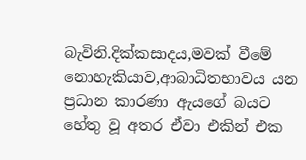බැවිනි.දික්කසාදය,මවක් වීමේ නොහැකියාව,ආබාධිතභාවය යන ප්‍රධාන කාරණා ඇයගේ බයට හේතු වූ අතර ඒවා එකින් එක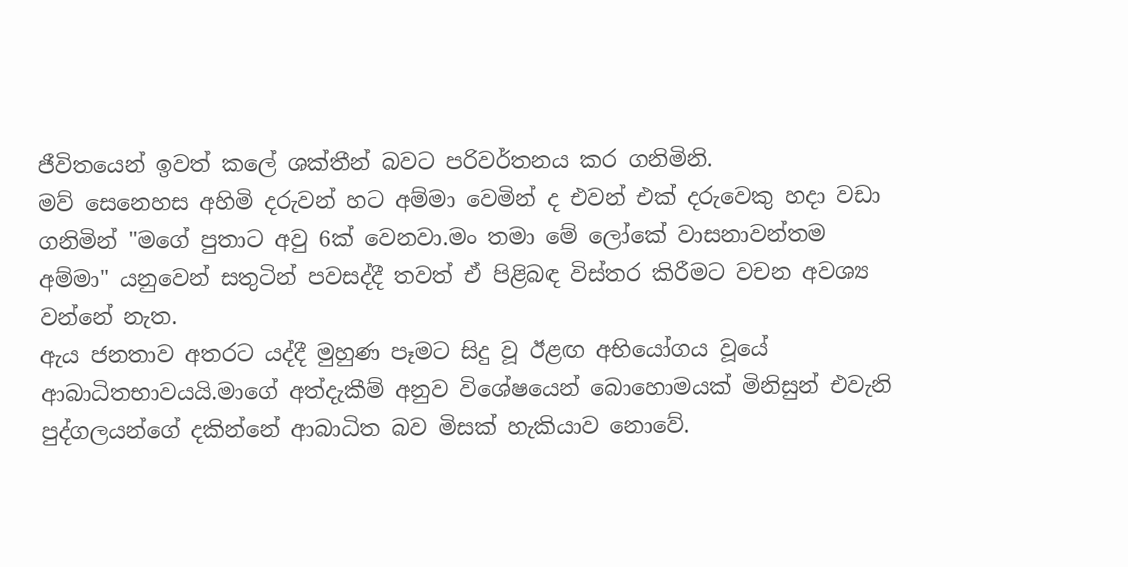ජීවිතයෙන් ඉවත් කලේ ශක්තීන් බවට පරිවර්තනය කර ගනිමිනි.
මව් සෙනෙහස අහිමි දරුවන් හට අම්මා වෙමින් ද එවන් එක් දරුවෙකු හදා වඩා ගනිමින් "මගේ පුතාට අවු 6ක් වෙනවා.මං තමා මේ ලෝකේ වාසනාවන්තම අම්මා" යනුවෙන් සතුටින් පවසද්දී තවත් ඒ පිළිබඳ විස්තර කිරීමට වචන අවශ්‍ය වන්නේ නැත.
ඇය ජනතාව අතරට යද්දී මුහුණ පෑමට සිදු වූ ඊළඟ අභියෝගය වූයේ ආබාධිතභාවයයි.මාගේ අත්දැකීම් අනුව විශේෂයෙන් බොහොමයක් මිනිසුන් එවැනි පුද්ගලයන්ගේ දකින්නේ ආබාධිත බව මිසක් හැකියාව නොවේ.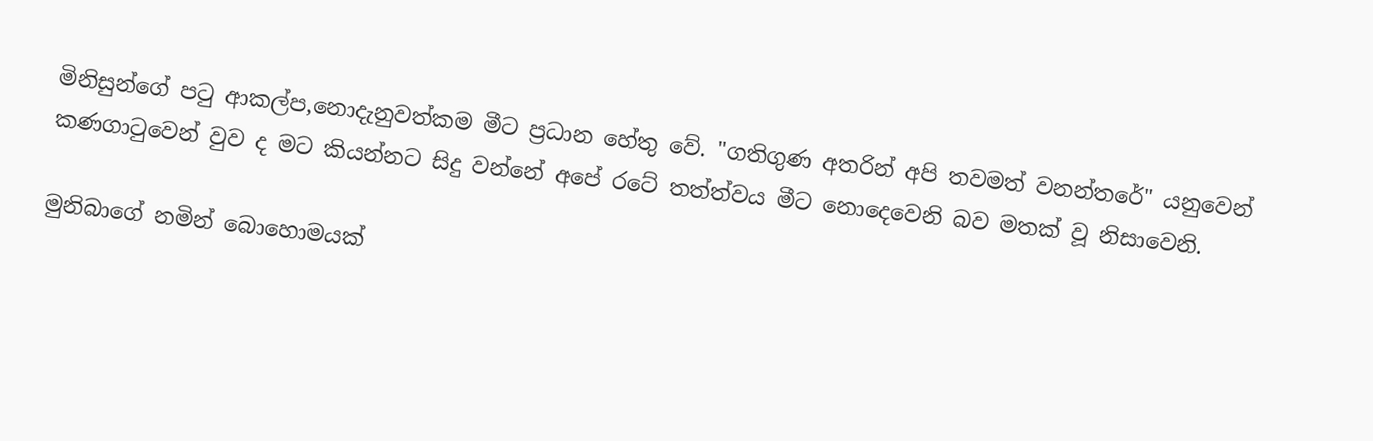මිනිසුන්ගේ පටු ආකල්ප,නොදැනුවත්කම මීට ප්‍රධාන හේතු වේ. "ගතිගුණ අතරින් අපි තවමත් වනන්තරේ" යනුවෙන් කණගාටුවෙන් වුව ද මට කියන්නට සිදු වන්නේ අපේ රටේ තත්ත්වය මීට නොදෙවෙනි බව මතක් වූ නිසාවෙනි.

මුනිබාගේ නමින් බොහොමයක්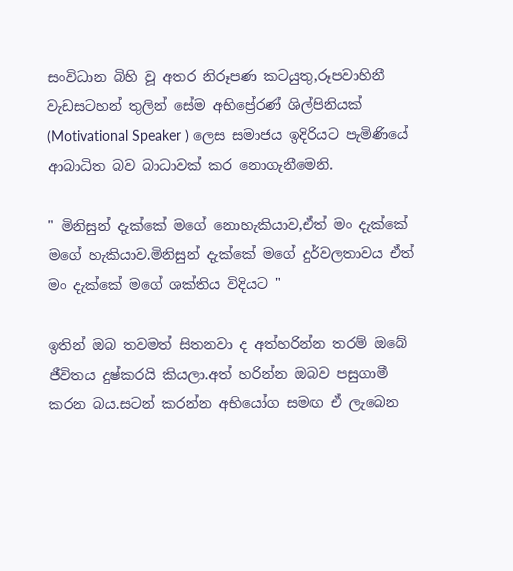සංවිධාන බිහි වූ අතර නිරූපණ කටයුතු,රූපවාහිනී වැඩසටහන් තුලින්‍ සේම අභිප්‍රේරණ් ශිල්පිනියක් (Motivational Speaker ) ලෙස සමාජය ඉදිරියට පැමිණියේ ආබාධිත බව බාධාවක් කර නොගැනීමෙනි.

" මිනිසුන් දැක්කේ මගේ නොහැකියාව,ඒත් මං දැක්කේ මගේ හැකියාව.මිනිසුන් දැක්කේ මගේ දුර්වලතාවය ඒත් මං දැක්කේ මගේ ශක්තිය විදියට "

ඉතින් ඔබ තවමත් සිතනවා ද අත්හරින්න තරම් ඔබේ ජීවිතය දුෂ්කරයි කියලා.අත් හරින්න ඔබව පසුගාමී කරන බය.සටන් කරන්න අභියෝග සමඟ ඒ ලැබෙන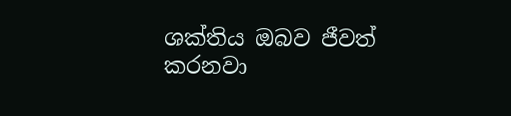ශක්තිය ඔබව ජීවත් කරනවා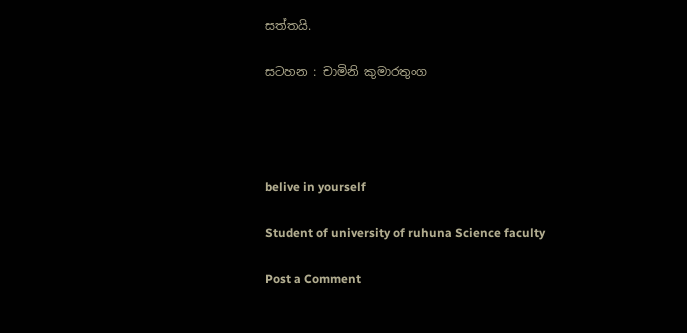සත්තයි.

සටහන : චාමිනි කුමාරතුංග




belive in yourself

Student of university of ruhuna Science faculty

Post a Comment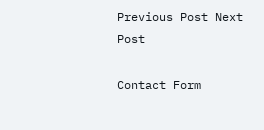Previous Post Next Post

Contact Form